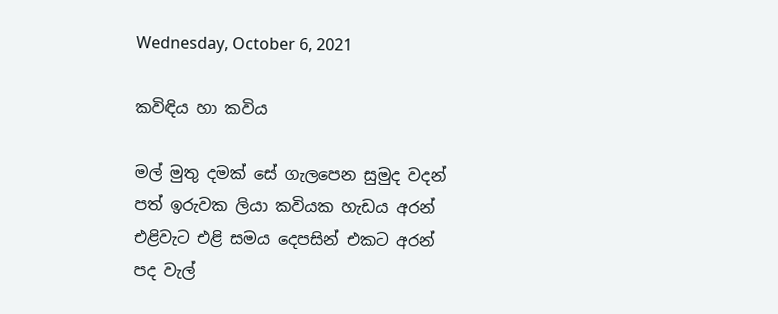Wednesday, October 6, 2021

කවිඳිය හා කවිය

මල් මුතු දමක් සේ ගැලපෙන සුමුද වදන්
පත් ඉරුවක ලියා කවියක හැඩය අරන්
එළිවැට එළි සමය දෙපසින් එකට අරන්
පද වැල්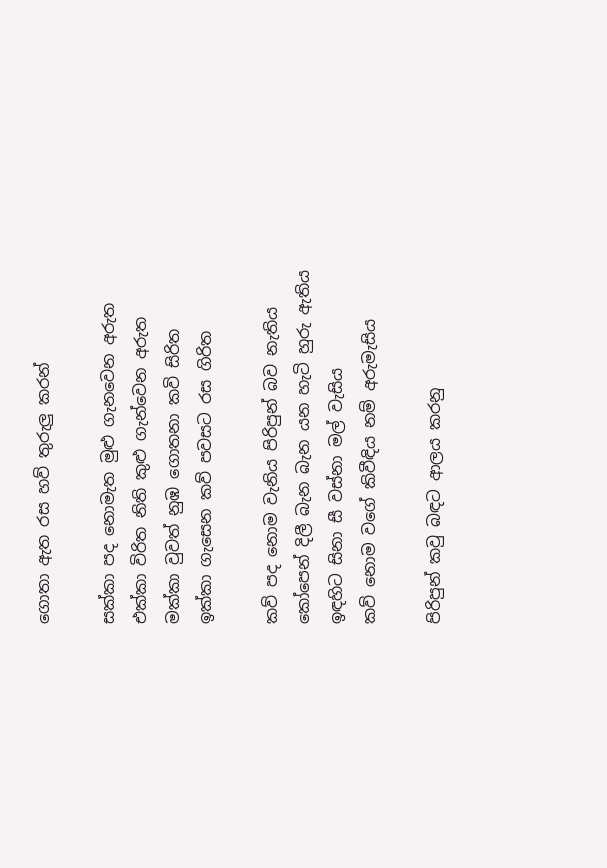ගොතා ඇත රස හව් තුරුලු කරන්

සක්කා පද නොමැත මුළු ගැනවෙන අරුත
එක්කා විරිත නිති කුළු ගැන්වෙන අරුත
මක්කා වුවත් නුඹ ගොතනා කවි සිරිත
ඉක්කා ගැසෙන කව් පවසට රස ගිරිත

කව් පද නොම වැනිය පිරිපුන් බව නැතිය
කෝපෙන් දිලී බැන බැන යන හැටි හුරු ඇතිය
ඉඳහිට සිනා සී වස්නා මල් වැසිය
කව් නොම වගේ කිවීඳිය නම් අරුමැසිය

පිරිපුන් කවු බඳට ආලය කරනු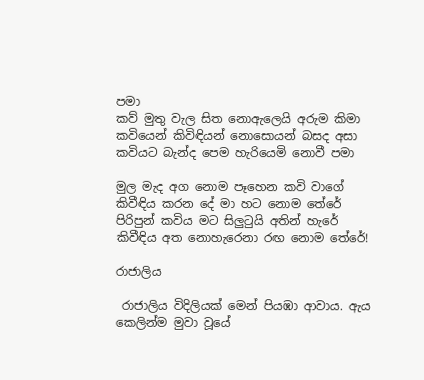පමා
කව් මුතු වැල සිත නොඇලෙයි අරුම කිමා
කවියෙන් කිවිඳියන් නොසොයන් බසද අසා
කවියට බැන්ද පෙම හැරියෙමි නොවී පමා

මුල මැද අග නොම පෑහෙන කවි වාගේ
කිවීඳිය කරන දේ මා හට නොම තේරේ
පිරිපුන් කවිය මට සිලුටුයි අතින් හැරේ
කිවීඳිය අත නොහැරෙනා රඟ නොම තේරේ!

රාජාලිය

 රාජාලිය විදිලියක් මෙන් පියඹා ආවාය. ඇය කෙලින්ම මුවා වූයේ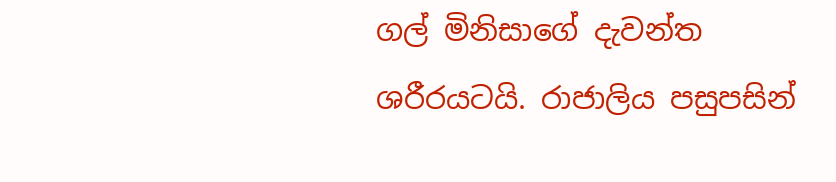ගල් මිනිසාගේ දැවන්ත ශරීරයටයි. රාජාලිය පසුපසින්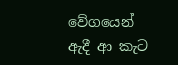වේගයෙන් ඇදී ආ කැට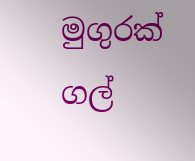මුගුරක් ගල්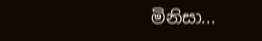මිනිසා...